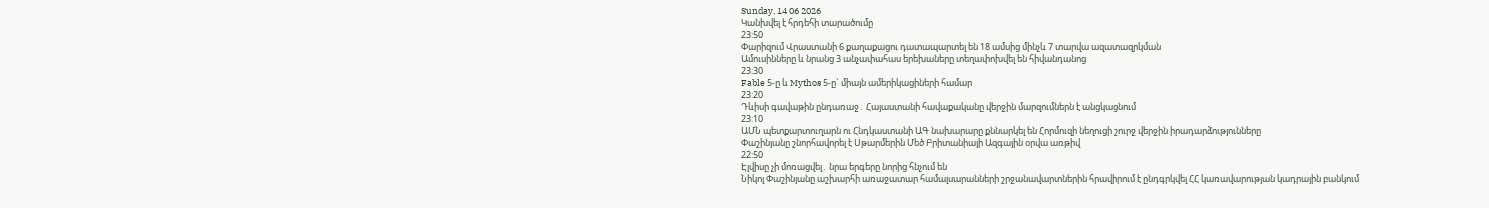Sunday, 14 06 2026
Կանխվել է հրդեհի տարածումը
23:50
Փարիզում Վրաստանի 6 քաղաքացու դատապարտել են 18 ամսից մինչև 7 տարվա ազատազրկման
Ամուսինները և նրանց 3 անչափահաս երեխաները տեղափոխվել են հիվանդանոց
23:30
Fable 5-ը և Mythos 5-ը` միայն ամերիկացիների համար
23:20
Դևիսի գավաթին ընդառաջ․ Հայաստանի հավաքականը վերջին մարզումներն է անցկացնում
23:10
ԱՄՆ պետքարտուղարն ու Հնդկաստանի ԱԳ նախարարը քննարկել են Հորմուզի նեղուցի շուրջ վերջին իրադարձությունները
Փաշինյանը շնորհավորել է Սթարմերին Մեծ Բրիտանիայի Ազգային օրվա առթիվ
22:50
Էլվիսը չի մոռացվել․ նրա երգերը նորից հնչում են
Նիկոլ Փաշինյանը աշխարհի առաջատար համալսարանների շրջանավարտներին հրավիրում է ընդգրկվել ՀՀ կառավարության կադրային բանկում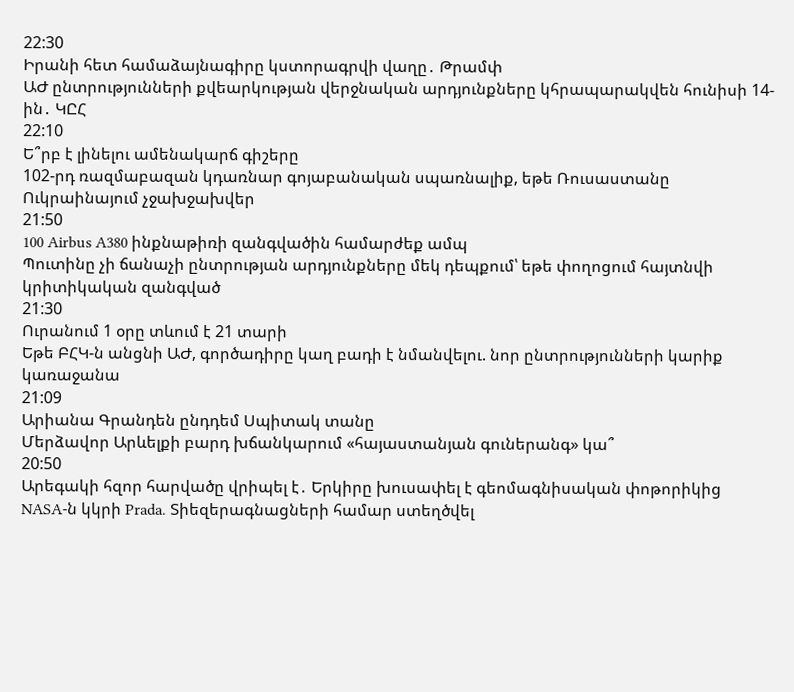22:30
Իրանի հետ համաձայնագիրը կստորագրվի վաղը․ Թրամփ
ԱԺ ընտրությունների քվեարկության վերջնական արդյունքները կհրապարակվեն հունիսի 14-ին․ ԿԸՀ
22:10
Ե՞րբ է լինելու ամենակարճ գիշերը
102-րդ ռազմաբազան կդառնար գոյաբանական սպառնալիք, եթե Ռուսաստանը Ուկրաինայում չջախջախվեր
21:50
100 Airbus A380 ինքնաթիռի զանգվածին համարժեք ամպ
Պուտինը չի ճանաչի ընտրության արդյունքները մեկ դեպքում՝ եթե փողոցում հայտնվի կրիտիկական զանգված
21:30
Ուրանում 1 օրը տևում է 21 տարի
Եթե ԲՀԿ-ն անցնի ԱԺ, գործադիրը կաղ բադի է նմանվելու. նոր ընտրությունների կարիք կառաջանա
21:09
Արիանա Գրանդեն ընդդեմ Սպիտակ տանը
Մերձավոր Արևելքի բարդ խճանկարում «հայաստանյան գուներանգ» կա՞
20:50
Արեգակի հզոր հարվածը վրիպել է․ Երկիրը խուսափել է գեոմագնիսական փոթորիկից
NASA-ն կկրի Prada. Տիեզերագնացների համար ստեղծվել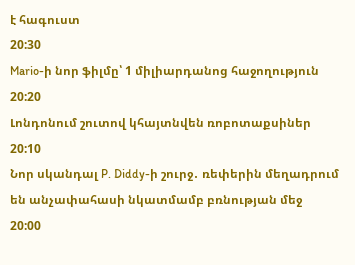է հագուստ
20:30
Mario-ի նոր ֆիլմը՝ 1 միլիարդանոց հաջողություն
20:20
Լոնդոնում շուտով կհայտնվեն ռոբոտաքսիներ
20:10
Նոր սկանդալ P. Diddy-ի շուրջ․ ռեփերին մեղադրում են անչափահասի նկատմամբ բռնության մեջ
20:00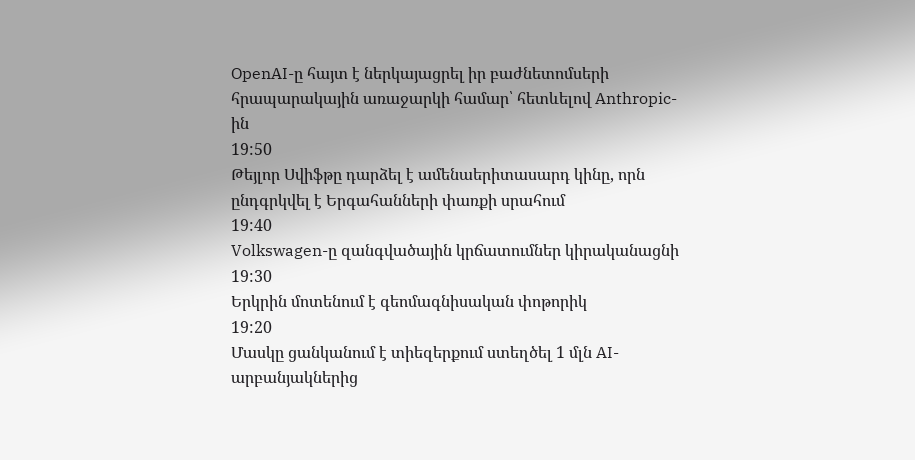OpenAI-ը հայտ է ներկայացրել իր բաժնետոմսերի հրապարակային առաջարկի համար՝ հետևելով Anthropic-ին
19:50
Թեյլոր Սվիֆթը դարձել է ամենաերիտասարդ կինը, որն ընդգրկվել է Երգահանների փառքի սրահում
19:40
Volkswagen-ը զանգվածային կրճատումներ կիրականացնի
19:30
Երկրին մոտենում է գեոմագնիսական փոթորիկ
19:20
Մասկը ցանկանում է տիեզերքում ստեղծել 1 մլն AI-արբանյակներից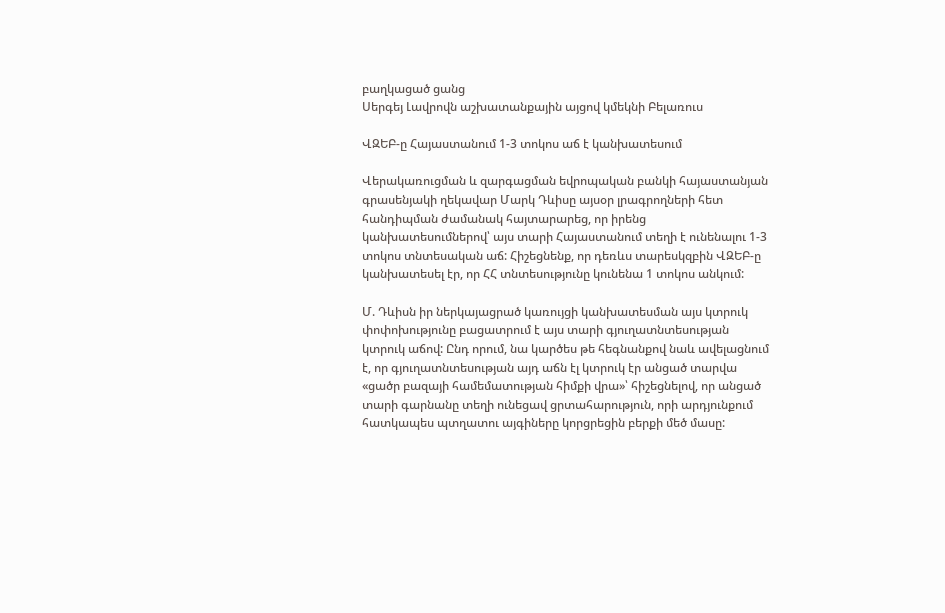բաղկացած ցանց
Սերգեյ Լավրովն աշխատանքային այցով կմեկնի Բելառուս

ՎԶԵԲ-ը Հայաստանում 1-3 տոկոս աճ է կանխատեսում

Վերակառուցման և զարգացման եվրոպական բանկի հայաստանյան գրասենյակի ղեկավար Մարկ Դևիսը այսօր լրագրողների հետ հանդիպման ժամանակ հայտարարեց, որ իրենց կանխատեսումներով՝ այս տարի Հայաստանում տեղի է ունենալու 1-3 տոկոս տնտեսական աճ: Հիշեցնենք, որ դեռևս տարեսկզբին ՎԶԵԲ-ը կանխատեսել էր, որ ՀՀ տնտեսությունը կունենա 1 տոկոս անկում:

Մ. Դևիսն իր ներկայացրած կառույցի կանխատեսման այս կտրուկ փոփոխությունը բացատրում է այս տարի գյուղատնտեսության կտրուկ աճով: Ընդ որում, նա կարծես թե հեգնանքով նաև ավելացնում է, որ գյուղատնտեսության այդ աճն էլ կտրուկ էր անցած տարվա «ցածր բազայի համեմատության հիմքի վրա»՝ հիշեցնելով, որ անցած տարի գարնանը տեղի ունեցավ ցրտահարություն, որի արդյունքում հատկապես պտղատու այգիները կորցրեցին բերքի մեծ մասը: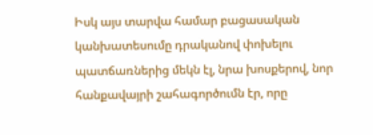Իսկ այս տարվա համար բացասական կանխատեսումը դրականով փոխելու պատճառներից մեկն էլ, նրա խոսքերով, նոր հանքավայրի շահագործումն էր, որը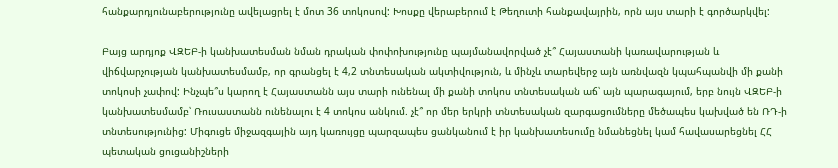հանքարդյունաբերությունը ավելացրել է մոտ 36 տոկոսով: Խոսքը վերաբերում է Թեղուտի հանքավայրին, որն այս տարի է գործարկվել:

Բայց արդյոք ՎԶԵԲ-ի կանխատեսման նման դրական փոփոխությունը պայմանավորված չէ՞ Հայաստանի կառավարության և վիճվարչության կանխատեսմամբ, որ գրանցել է 4,2 տնտեսական ակտիվություն, և մինչև տարեվերջ այն առնվազն կպահպանվի մի քանի տոկոսի չափով: Ինչպե՞ս կարող է Հայաստանն այս տարի ունենալ մի քանի տոկոս տնտեսական աճ՝ այն պարագայում, երբ նույն ՎԶԵԲ-ի կանխատեսմամբ՝ Ռուսաստանն ունենալու է 4 տոկոս անկում. չէ՞ որ մեր երկրի տնտեսական զարգացումները մեծապես կախված են ՌԴ-ի տնտեսությունից: Միգուցե միջազգային այդ կառույցը պարզապես ցանկանում է իր կանխատեսումը նմանեցնել կամ հավասարեցնել ՀՀ պետական ցուցանիշների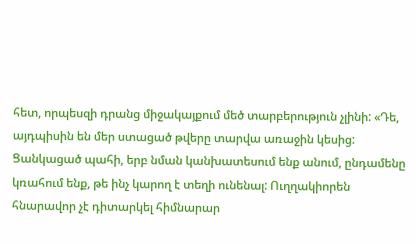հետ, որպեսզի դրանց միջակայքում մեծ տարբերություն չլինի: «Դե, այդպիսին են մեր ստացած թվերը տարվա առաջին կեսից: Ցանկացած պահի, երբ նման կանխատեսում ենք անում, ընդամենը կռահում ենք, թե ինչ կարող է տեղի ունենալ: Ուղղակիորեն հնարավոր չէ դիտարկել հիմնարար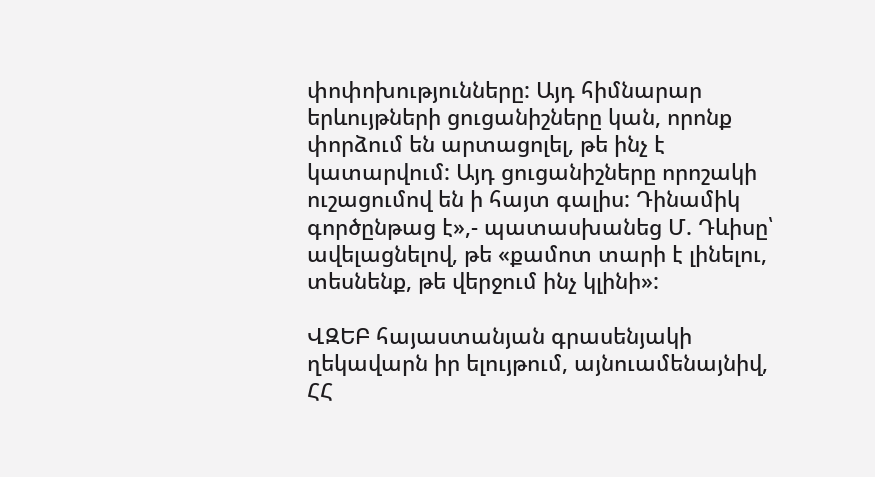փոփոխությունները: Այդ հիմնարար երևույթների ցուցանիշները կան, որոնք փորձում են արտացոլել, թե ինչ է կատարվում: Այդ ցուցանիշները որոշակի ուշացումով են ի հայտ գալիս: Դինամիկ գործընթաց է»,- պատասխանեց Մ. Դևիսը՝ ավելացնելով, թե «քամոտ տարի է լինելու, տեսնենք, թե վերջում ինչ կլինի»:

ՎԶԵԲ հայաստանյան գրասենյակի ղեկավարն իր ելույթում, այնուամենայնիվ, ՀՀ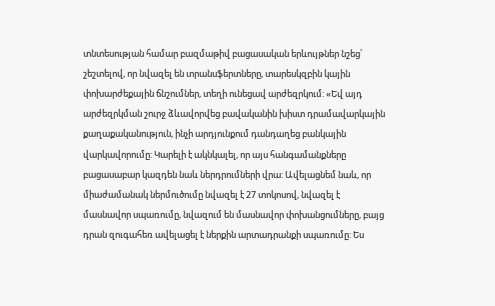տնտեսության համար բազմաթիվ բացասական երևույթներ նշեց՝ շեշտելով, որ նվազել են տրանսֆերտները, տարեսկզբին կային փոխարժեքային ճնշումներ, տեղի ունեցավ արժեզրկում: «Եվ այդ արժեզրկման շուրջ ձևավորվեց բավականին խիստ դրամավարկային քաղաքականություն, ինչի արդյունքում դանդաղեց բանկային վարկավորումը: Կարելի է ակնկալել, որ այս հանգամանքները բացասաբար կազդեն նաև ներդրումների վրա: Ավելացնեմ նաև, որ միաժամանակ ներմուծումը նվազել է 27 տոկոսով, նվազել է մասնավոր սպառումը, նվազում են մասնավոր փոխանցումները, բայց դրան զուգահեռ ավելացել է ներքին արտադրանքի սպառումը: Ես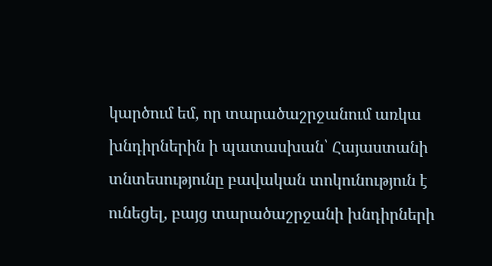կարծում եմ, որ տարածաշրջանում առկա խնդիրներին ի պատասխան՝ Հայաստանի տնտեսությունը բավական տոկունություն է ունեցել, բայց տարածաշրջանի խնդիրների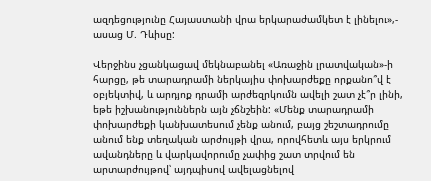ազդեցությունը Հայաստանի վրա երկարաժամկետ է լինելու»,- ասաց Մ. Դևիսը:

Վերջինս չցանկացավ մեկնաբանել «Առաջին լրատվական»-ի հարցը, թե տարադրամի ներկայիս փոխարժեքը որքանո՞վ է օբյեկտիվ, և արդյոք դրամի արժեզրկումն ավելի շատ չէ՞ր լինի, եթե իշխանություններն այն չճնշեին: «Մենք տարադրամի փոխարժեքի կանխատեսում չենք անում, բայց շեշտադրումը անում ենք տեղական արժույթի վրա, որովհետև այս երկրում ավանդները և վարկավորումը չափից շատ տրվում են արտարժույթով՝ այդպիսով ավելացնելով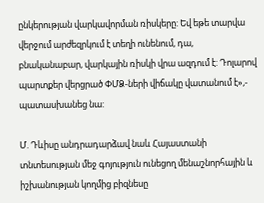ընկերության վարկավորման ռիսկերը: Եվ եթե տարվա վերջում արժեզրկում է տեղի ունենում, դա, բնականաբար, վարկային ռիսկի վրա ազդում է: Դոլարով պարտքեր վերցրած ՓՄՁ-ների վիճակը վատանում է»,- պատասխանեց նա:

Մ. Դևիսը անդրադարձավ նաև Հայաստանի տնտեսության մեջ գոյություն ունեցող մենաշնորհային և իշխանության կողմից բիզնեսը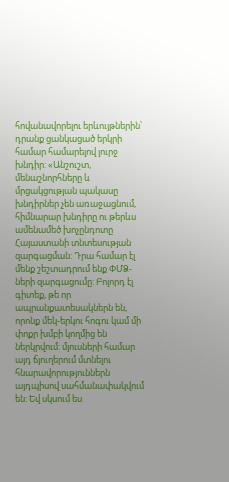հովանավորելու երևույթներին՝ դրանք ցանկացած երկրի համար համարելով լուրջ խնդիր: «Անշուշտ, մենաշնորհները և մրցակցության պակասը խնդիրներ չեն առաջացնում, հիմնարար խնդիրը ու թերևս ամենամեծ խոչընդոտը Հայաստանի տնտեսության զարգացման: Դրա համար էլ մենք շեշտադրում ենք ՓՄՁ-ների զարգացումը: Բոլորդ էլ գիտեք, թե որ ապրանքատեսակներն են, որոնք մեկ-երկու հոգու կամ մի փոքր խմբի կողմից են ներկրվում: մյուսների համար այդ ճյուղերում մտնելու հնարավորություններն այդպիսով սահմանափակվում են: Եվ սկսում ես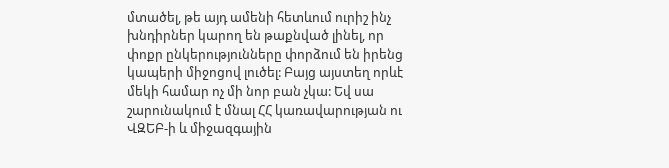մտածել, թե այդ ամենի հետևում ուրիշ ինչ խնդիրներ կարող են թաքնված լինել, որ փոքր ընկերությունները փորձում են իրենց կապերի միջոցով լուծել: Բայց այստեղ որևէ մեկի համար ոչ մի նոր բան չկա: Եվ սա շարունակում է մնալ ՀՀ կառավարության ու ՎԶԵԲ-ի և միջազգային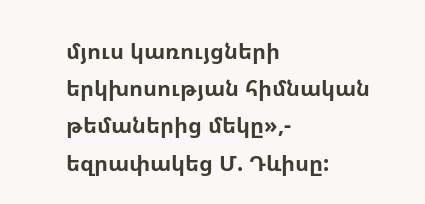մյուս կառույցների երկխոսության հիմնական թեմաներից մեկը»,- եզրափակեց Մ. Դևիսը: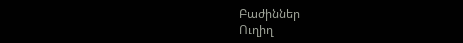Բաժիններ
Ուղիղ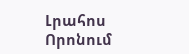Լրահոս
Որոնում